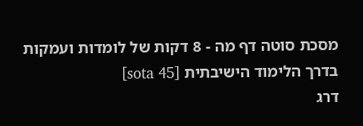מסכת סוטה דף מה - 8 דקות של לומדות ועמקות בדרך הלימוד הישיבתית [sota 45]
דרג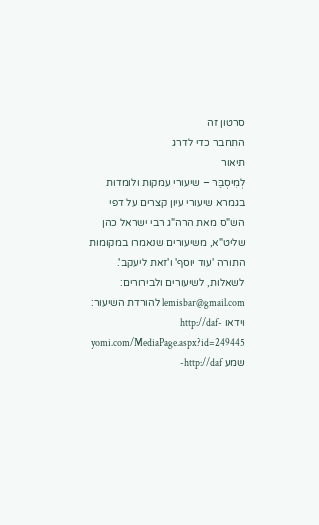סרטון זה
התחבר כדי לדרג
תיאור
לְמִיסְבַּר – שיעורי עמקות ולומדות בגמרא שיעורי עיון קצרים על דפי הש"ס מאת הרה"ג רבי ישראל כהן שליט"א, משיעורים שנאמרו במקומות התורה 'עוד יוסף' ו'זאת ליעקב'. לשאלות, לשיעורים ולבירורים: lemisbar@gmail.com להורדת השיעור: וידאו http://daf-yomi.com/MediaPage.aspx?id=249445 שמע http://daf-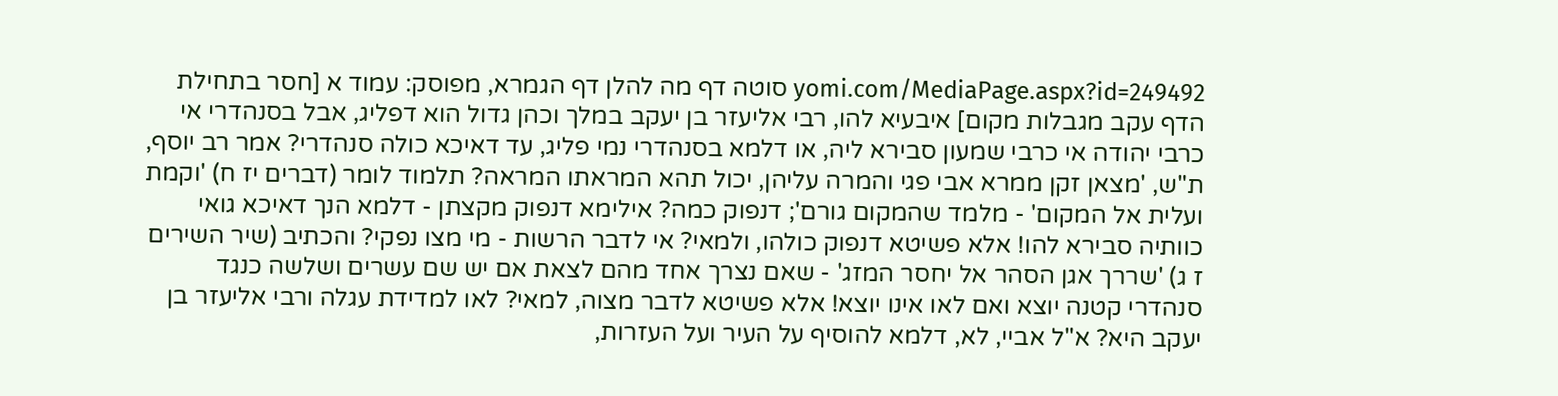yomi.com/MediaPage.aspx?id=249492 סוטה דף מה להלן דף הגמרא, מפוסק: עמוד א [חסר בתחילת הדף עקב מגבלות מקום] איבעיא להו, רבי אליעזר בן יעקב במלך וכהן גדול הוא דפליג, אבל בסנהדרי אי כרבי יהודה אי כרבי שמעון סבירא ליה, או דלמא בסנהדרי נמי פליג, עד דאיכא כולה סנהדרי? אמר רב יוסף, ת"ש, 'מצאן זקן ממרא אבי פגי והמרה עליהן, יכול תהא המראתו המראה? תלמוד לומר (דברים יז ח) 'וקמת ועלית אל המקום' - מלמד שהמקום גורם'; דנפוק כמה? אילימא דנפוק מקצתן - דלמא הנך דאיכא גואי כוותיה סבירא להו! אלא פשיטא דנפוק כולהו, ולמאי? אי לדבר הרשות - מי מצו נפקי? והכתיב (שיר השירים ז ג) 'שררך אגן הסהר אל יחסר המזג' - שאם נצרך אחד מהם לצאת אם יש שם עשרים ושלשה כנגד סנהדרי קטנה יוצא ואם לאו אינו יוצא! אלא פשיטא לדבר מצוה, למאי? לאו למדידת עגלה ורבי אליעזר בן יעקב היא? א"ל אביי, לא, דלמא להוסיף על העיר ועל העזרות,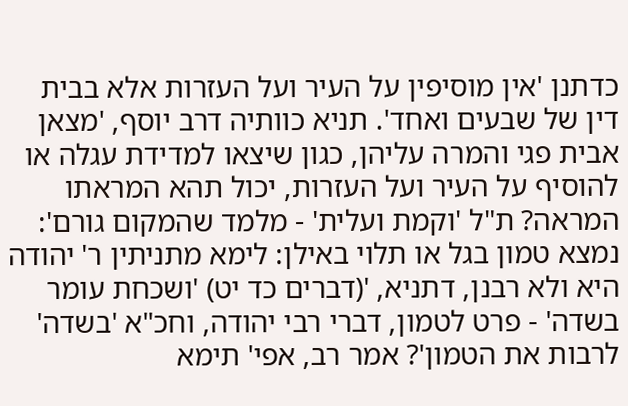כדתנן 'אין מוסיפין על העיר ועל העזרות אלא בבית דין של שבעים ואחד'. תניא כוותיה דרב יוסף, 'מצאן אבית פגי והמרה עליהן, כגון שיצאו למדידת עגלה או להוסיף על העיר ועל העזרות, יכול תהא המראתו המראה? ת"ל 'וקמת ועלית' - מלמד שהמקום גורם': נמצא טמון בגל או תלוי באילן: לימא מתניתין ר' יהודה היא ולא רבנן, דתניא, '(דברים כד יט) 'ושכחת עומר בשדה' - פרט לטמון, דברי רבי יהודה, וחכ"א 'בשדה' לרבות את הטמון'? אמר רב, אפי' תימא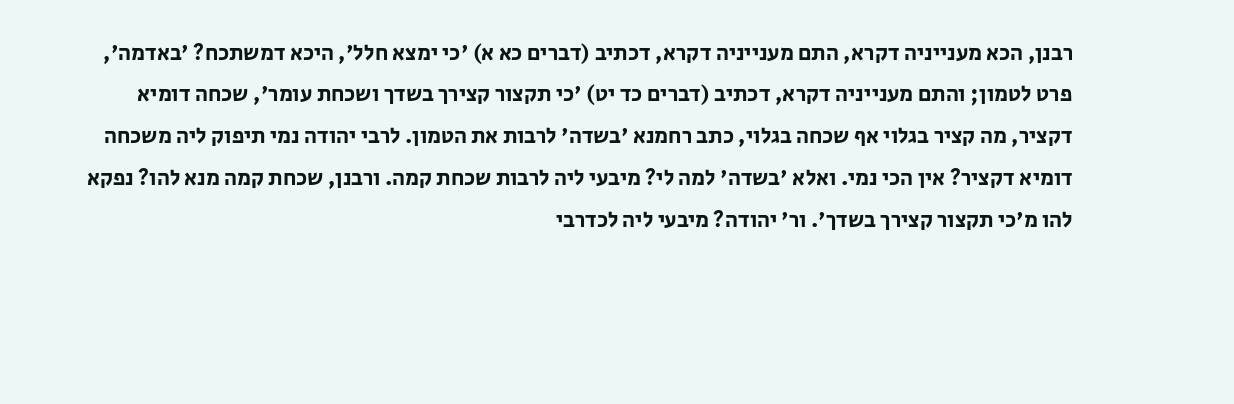רבנן, הכא מענייניה דקרא, התם מענייניה דקרא, דכתיב (דברים כא א) 'כי ימצא חלל', היכא דמשתכח? 'באדמה', פרט לטמון; והתם מענייניה דקרא, דכתיב (דברים כד יט) 'כי תקצור קצירך בשדך ושכחת עומר', שכחה דומיא דקציר, מה קציר בגלוי אף שכחה בגלוי, כתב רחמנא 'בשדה' לרבות את הטמון. לרבי יהודה נמי תיפוק ליה משכחה דומיא דקציר? אין הכי נמי. ואלא 'בשדה' למה לי? מיבעי ליה לרבות שכחת קמה. ורבנן, שכחת קמה מנא להו? נפקא להו מ'כי תקצור קצירך בשדך'. ור' יהודה? מיבעי ליה לכדרבי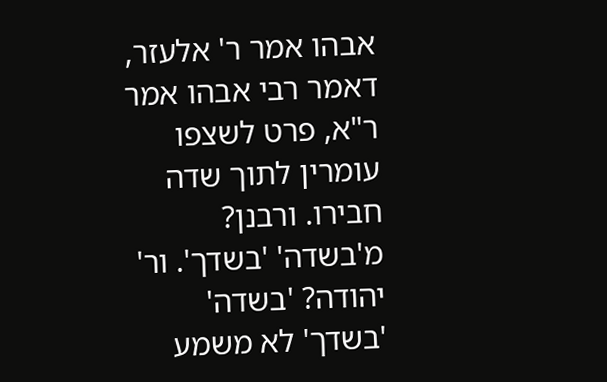אבהו אמר ר' אלעזר, דאמר רבי אבהו אמר ר"א, פרט לשצפו עומרין לתוך שדה חבירו. ורבנן? מ'בשדה' 'בשדך'. ור' יהודה? 'בשדה' 'בשדך' לא משמע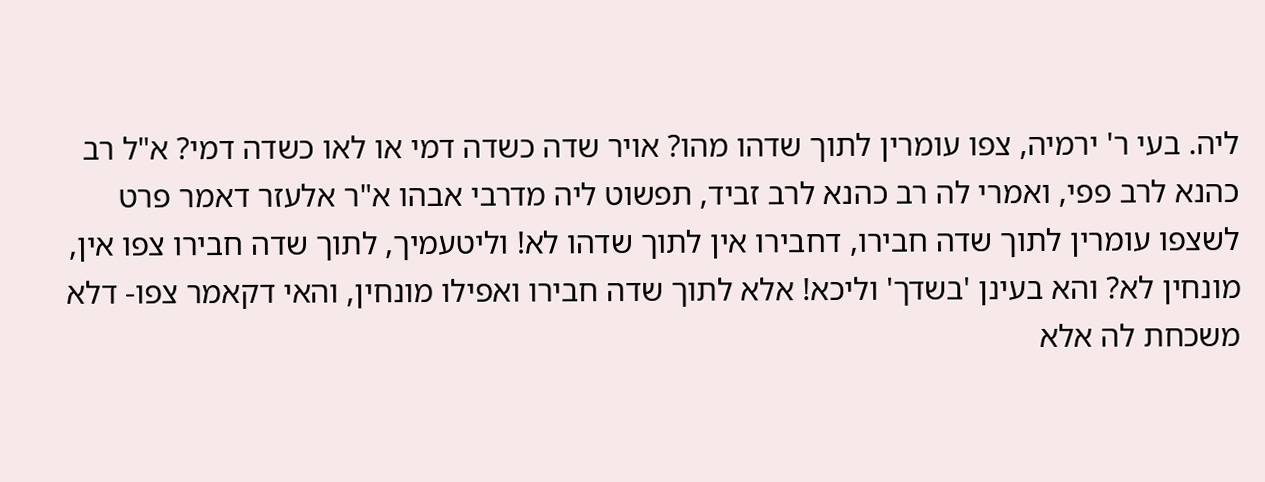ליה. בעי ר' ירמיה, צפו עומרין לתוך שדהו מהו? אויר שדה כשדה דמי או לאו כשדה דמי? א"ל רב כהנא לרב פפי, ואמרי לה רב כהנא לרב זביד, תפשוט ליה מדרבי אבהו א"ר אלעזר דאמר פרט לשצפו עומרין לתוך שדה חבירו, דחבירו אין לתוך שדהו לא! וליטעמיך, לתוך שדה חבירו צפו אין, מונחין לא? והא בעינן 'בשדך' וליכא! אלא לתוך שדה חבירו ואפילו מונחין, והאי דקאמר צפו- דלא משכחת לה אלא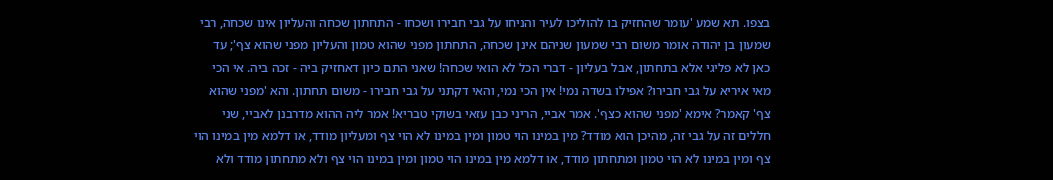בצפו. תא שמע 'עומר שהחזיק בו להוליכו לעיר והניחו על גבי חבירו ושכחו - התחתון שכחה והעליון אינו שכחה, רבי שמעון בן יהודה אומר משום רבי שמעון שניהם אינן שכחה, התחתון מפני שהוא טמון והעליון מפני שהוא צף'; עד כאן לא פליגי אלא בתחתון, אבל בעליון - דברי הכל לא הואי שכחה! שאני התם כיון דאחזיק ביה - זכה ביה. אי הכי מאי איריא על גבי חבירו? אפילו בשדה נמי! אין הכי נמי, והאי דקתני על גבי חבירו - משום תחתון. והא 'מפני שהוא צף' קאמר? אימא 'מפני שהוא כצף'. אמר אביי, הריני כבן עזאי בשוקי טבריא! אמר ליה ההוא מדרבנן לאביי, שני חללים זה על גבי זה, מהיכן הוא מודד? מין במינו הוי טמון ומין במינו לא הוי צף ומעליון מודד, או דלמא מין במינו הוי צף ומין במינו לא הוי טמון ומתחתון מודד, או דלמא מין במינו הוי טמון ומין במינו הוי צף ולא מתחתון מודד ולא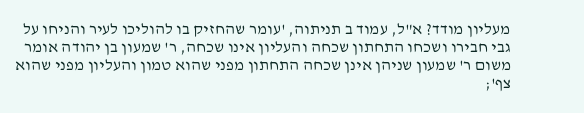מעליון מודד? א"ל, עמוד ב תניתוה, 'עומר שהחזיק בו להוליכו לעיר והניחו על גבי חבירו ושכחו התחתון שכחה והעליון אינו שכחה, ר' שמעון בן יהודה אומר משום ר' שמעון שניהן אינן שכחה התחתון מפני שהוא טמון והעליון מפני שהוא צף';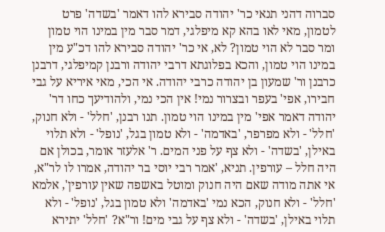סברוה דהני תנאי כר' יהודה סבירא להו דאמר 'בשדה' פרט לטמון, מאי לאו בהא קא מיפלגי, דמר סבר מין במינו הוי טמון ומר סבר לא הוי טמון? לא, אי כר' יהודה סבירא להו דכ"ע מין במינו הוי טמון, והכא בפלוגתא דרבי יהודה ורבנן קמיפלגי, דרבנן כרבנן ור' שמעון בן יהודה כרבי יהודה. אי הכי, מאי איריא על גבי חבירו, אפי' בעפר ובצרור נמי! אין הכי נמי, ולהודיעך כחו דר' יהודה דאמר אפי' מין במינו הוי טמון. תנו רבנן, 'חלל' - ולא חנוק, 'חלל' - ולא מפרפר, 'באדמה' - ולא טמון בגל, 'נופל' - ולא תלוי באילן, 'בשדה' - ולא צף על פני המים. ר' אלעזר אומר, בכולן אם היה חלל – עורפין. תניא, 'אמר רבי יוסי בר יהודה, אמרו לו לר"א, אי אתה מודה שאם היה חנוק ומוטל באשפה שאין עורפין', אלמא 'חלל' - ולא חנוק, הכא נמי 'באדמה' ולא טמון בגל, 'נופל' - ולא תלוי באילן, 'בשדה' - ולא צף על גבי מים! ור"א? 'חלל' יתירא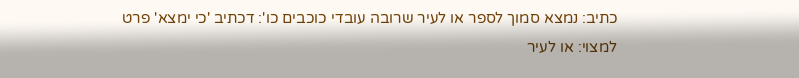כתיב: נמצא סמוך לספר או לעיר שרובה עובדי כוכבים כו': דכתיב 'כי ימצא' פרט למצוי: או לעיר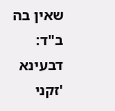שאין בה ב"ד: דבעינא 'זקני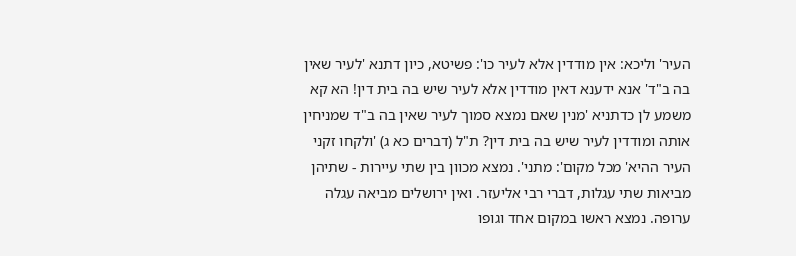העיר' וליכא: אין מודדין אלא לעיר כו': פשיטא, כיון דתנא 'לעיר שאין בה ב"ד' אנא ידענא דאין מודדין אלא לעיר שיש בה בית דין! הא קא משמע לן כדתניא 'מנין שאם נמצא סמוך לעיר שאין בה ב"ד שמניחין אותה ומודדין לעיר שיש בה בית דין? ת"ל (דברים כא ג) 'ולקחו זקני העיר ההיא' מכל מקום': מתני'. נמצא מכוון בין שתי עיירות - שתיהן מביאות שתי עגלות, דברי רבי אליעזר. ואין ירושלים מביאה עגלה ערופה. נמצא ראשו במקום אחד וגופו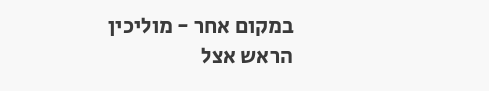במקום אחר - מוליכין הראש אצל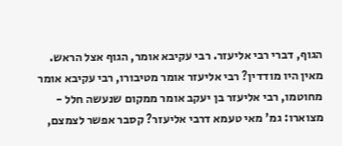הגוף, דברי רבי אליעזר. רבי עקיבא אומר, הגוף אצל הראש. מאין היו מודדין? רבי אליעזר אומר מטיבורו, רבי עקיבא אומר מחוטמו, רבי אליעזר בן יעקב אומר ממקום שנעשה חלל - מצוארו: גמ' מאי טעמא דרבי אליעזר? קסבר אפשר לצמצם,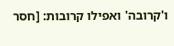ו'קרובה' ואפילו קרובות: [חסר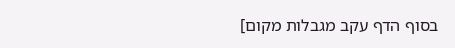בסוף הדף עקב מגבלות מקום]